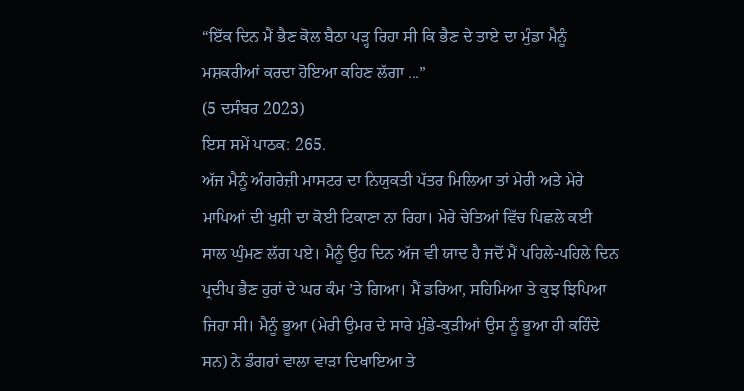“ਇੱਕ ਦਿਨ ਮੈਂ ਭੈਣ ਕੋਲ ਬੈਠਾ ਪੜ੍ਹ ਰਿਹਾ ਸੀ ਕਿ ਭੈਣ ਦੇ ਤਾਏ ਦਾ ਮੁੰਡਾ ਮੈਨੂੰ ਮਸ਼ਕਰੀਆਂ ਕਰਦਾ ਹੋਇਆ ਕਹਿਣ ਲੱਗਾ ...”
(5 ਦਸੰਬਰ 2023)
ਇਸ ਸਮੇਂ ਪਾਠਕ: 265.
ਅੱਜ ਮੈਨੂੰ ਅੰਗਰੇਜ਼ੀ ਮਾਸਟਰ ਦਾ ਨਿਯੁਕਤੀ ਪੱਤਰ ਮਿਲਿਆ ਤਾਂ ਮੇਰੀ ਅਤੇ ਮੇਰੇ ਮਾਪਿਆਂ ਦੀ ਖੁਸ਼ੀ ਦਾ ਕੋਈ ਟਿਕਾਣਾ ਨਾ ਰਿਹਾ। ਮੇਰੇ ਚੇਤਿਆਂ ਵਿੱਚ ਪਿਛਲੇ ਕਈ ਸਾਲ ਘੁੰਮਣ ਲੱਗ ਪਏ। ਮੈਨੂੰ ਉਹ ਦਿਨ ਅੱਜ ਵੀ ਯਾਦ ਹੈ ਜਦੋਂ ਮੈਂ ਪਹਿਲੇ-ਪਹਿਲੇ ਦਿਨ ਪ੍ਰਦੀਪ ਭੈਣ ਹੁਰਾਂ ਦੇ ਘਰ ਕੰਮ ’ਤੇ ਗਿਆ। ਮੈਂ ਡਰਿਆ, ਸਹਿਮਿਆ ਤੇ ਕੁਝ ਝਿਪਿਆ ਜਿਹਾ ਸੀ। ਮੈਨੂੰ ਭੂਆ (ਮੇਰੀ ਉਮਰ ਦੇ ਸਾਰੇ ਮੁੰਡੇ-ਕੁੜੀਆਂ ਉਸ ਨੂੰ ਭੂਆ ਹੀ ਕਹਿੰਦੇ ਸਨ) ਨੇ ਡੰਗਰਾਂ ਵਾਲਾ ਵਾੜਾ ਦਿਖਾਇਆ ਤੇ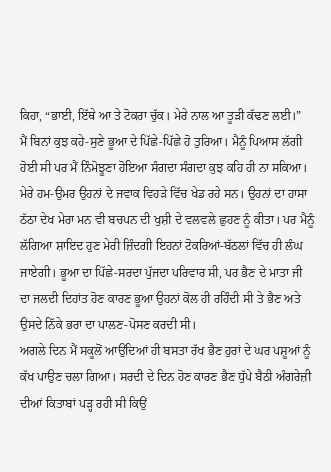ਕਿਹਾ, “ਭਾਈ, ਇੱਥੇ ਆ ਤੇ ਟੋਕਰਾ ਚੁੱਕ। ਮੇਰੇ ਨਾਲ ਆ ਤੂੜੀ ਕੱਢਣ ਲਈ।”
ਮੈਂ ਬਿਨਾਂ ਕੁਝ ਕਹੇ-ਸੁਣੇ ਭੂਆ ਦੇ ਪਿੱਛੇ-ਪਿੱਛੇ ਹੋ ਤੁਰਿਆ। ਮੈਨੂੰ ਪਿਆਸ ਲੱਗੀ ਹੋਈ ਸੀ ਪਰ ਮੈਂ ਨਿੰਮੋਝੂਣਾ ਹੋਇਆ ਸੰਗਦਾ ਸੰਗਦਾ ਕੁਝ ਕਹਿ ਹੀ ਨਾ ਸਕਿਆ। ਮੇਰੇ ਹਮ-ਉਮਰ ਉਹਨਾਂ ਦੇ ਜਵਾਕ ਵਿਹੜੇ ਵਿੱਚ ਖੇਡ ਰਹੇ ਸਨ। ਉਹਨਾਂ ਦਾ ਹਾਸਾ ਠੱਠਾ ਦੇਖ ਮੇਰਾ ਮਨ ਵੀ ਬਚਪਨ ਦੀ ਖੁਸ਼ੀ ਦੇ ਵਲਵਲੇ ਛੁਹਣ ਨੂੰ ਕੀਤਾ। ਪਰ ਮੈਨੂੰ ਲੱਗਿਆ ਸ਼ਾਇਦ ਹੁਣ ਮੇਰੀ ਜ਼ਿੰਦਗੀ ਇਹਨਾਂ ਟੋਕਰਿਆਂ-ਬੱਠਲਾਂ ਵਿੱਚ ਹੀ ਲੰਘ ਜਾਏਗੀ। ਭੂਆ ਦਾ ਪਿੱਛੇ-ਸਰਦਾ ਪੁੱਜਦਾ ਪਰਿਵਾਰ ਸੀ, ਪਰ ਭੈਣ ਦੇ ਮਾਤਾ ਜੀ ਦਾ ਜਲਦੀ ਦਿਹਾਂਤ ਹੋਣ ਕਾਰਣ ਭੂਆ ਉਹਨਾਂ ਕੋਲ ਹੀ ਰਹਿੰਦੀ ਸੀ ਤੇ ਭੈਣ ਅਤੇ ਉਸਦੇ ਨਿੱਕੇ ਭਰਾ ਦਾ ਪਾਲਣ-ਪੋਸਣ ਕਰਦੀ ਸੀ।
ਅਗਲੇ ਦਿਨ ਮੈਂ ਸਕੂਲੋਂ ਆਉਂਦਿਆਂ ਹੀ ਬਸਤਾ ਰੱਖ ਭੈਣ ਹੁਰਾਂ ਦੇ ਘਰ ਪਸ਼ੂਆਂ ਨੂੰ ਕੱਖ ਪਾਉਣ ਚਲਾ ਗਿਆ। ਸਰਦੀ ਦੇ ਦਿਨ ਹੋਣ ਕਾਰਣ ਭੈਣ ਧੁੱਪੇ ਬੈਠੀ ਅੰਗਰੇਜ਼ੀ ਦੀਆਂ ਕਿਤਾਬਾਂ ਪੜ੍ਹ ਰਹੀ ਸੀ ਕਿਉਂ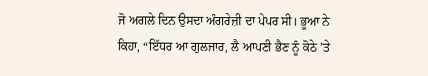ਜੋ ਅਗਲੇ ਦਿਨ ਉਸਦਾ ਅੰਗਰੇਜ਼ੀ ਦਾ ਪੇਪਰ ਸੀ। ਭੂਆ ਨੇ ਕਿਹਾ, “ਇੱਧਰ ਆ ਗੁਲਜਾਰ, ਲੈ ਆਪਣੀ ਭੈਣ ਨੂੰ ਕੋਠੇ ’ਤੇ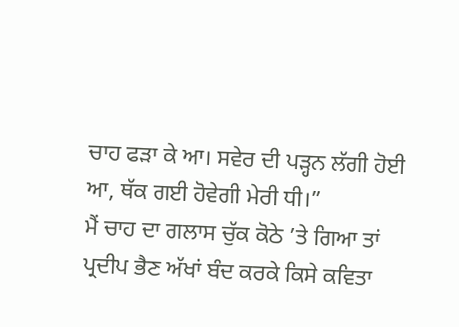ਚਾਹ ਫੜਾ ਕੇ ਆ। ਸਵੇਰ ਦੀ ਪੜ੍ਹਨ ਲੱਗੀ ਹੋਈ ਆ, ਥੱਕ ਗਈ ਹੋਵੇਗੀ ਮੇਰੀ ਧੀ।”
ਮੈਂ ਚਾਹ ਦਾ ਗਲਾਸ ਚੁੱਕ ਕੋਠੇ ’ਤੇ ਗਿਆ ਤਾਂ ਪ੍ਰਦੀਪ ਭੈਣ ਅੱਖਾਂ ਬੰਦ ਕਰਕੇ ਕਿਸੇ ਕਵਿਤਾ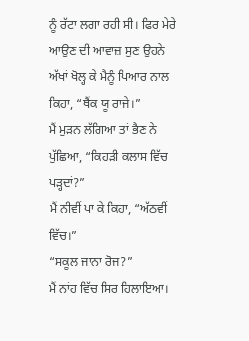ਨੂੰ ਰੱਟਾ ਲਗਾ ਰਹੀ ਸੀ। ਫਿਰ ਮੇਰੇ ਆਉਣ ਦੀ ਆਵਾਜ਼ ਸੁਣ ਉਹਨੇ ਅੱਖਾਂ ਖੋਲ੍ਹ ਕੇ ਮੈਨੂੰ ਪਿਆਰ ਨਾਲ ਕਿਹਾ, “ਥੈਂਕ ਯੂ ਰਾਜੇ।”
ਮੈਂ ਮੁੜਨ ਲੱਗਿਆ ਤਾਂ ਭੈਣ ਨੇ ਪੁੱਛਿਆ, “ਕਿਹੜੀ ਕਲਾਸ ਵਿੱਚ ਪੜ੍ਹਦਾਂ?”
ਮੈਂ ਨੀਵੀਂ ਪਾ ਕੇ ਕਿਹਾ, “ਅੱਠਵੀਂ ਵਿੱਚ।”
“ਸਕੂਲ ਜਾਨਾ ਰੋਜ?”
ਮੈਂ ਨਾਂਹ ਵਿੱਚ ਸਿਰ ਹਿਲਾਇਆ।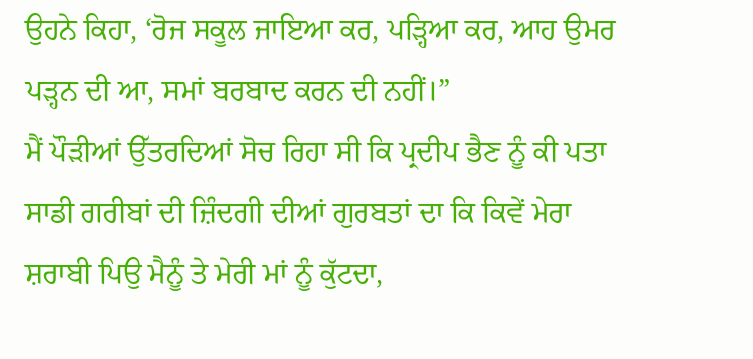ਉਹਨੇ ਕਿਹਾ, ‘ਰੋਜ ਸਕੂਲ ਜਾਇਆ ਕਰ, ਪੜ੍ਹਿਆ ਕਰ, ਆਹ ਉਮਰ ਪੜ੍ਹਨ ਦੀ ਆ, ਸਮਾਂ ਬਰਬਾਦ ਕਰਨ ਦੀ ਨਹੀਂ।”
ਮੈਂ ਪੌੜੀਆਂ ਉੱਤਰਦਿਆਂ ਸੋਚ ਰਿਹਾ ਸੀ ਕਿ ਪ੍ਰਦੀਪ ਭੈਣ ਨੂੰ ਕੀ ਪਤਾ ਸਾਡੀ ਗਰੀਬਾਂ ਦੀ ਜ਼ਿੰਦਗੀ ਦੀਆਂ ਗੁਰਬਤਾਂ ਦਾ ਕਿ ਕਿਵੇਂ ਮੇਰਾ ਸ਼ਰਾਬੀ ਪਿਉ ਮੈਨੂੰ ਤੇ ਮੇਰੀ ਮਾਂ ਨੂੰ ਕੁੱਟਦਾ,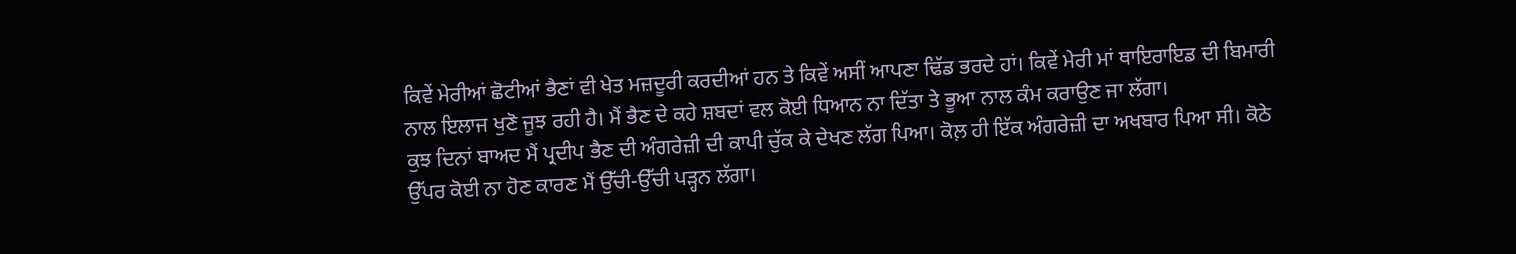ਕਿਵੇਂ ਮੇਰੀਆਂ ਛੋਟੀਆਂ ਭੈਣਾਂ ਵੀ ਖੇਤ ਮਜ਼ਦੂਰੀ ਕਰਦੀਆਂ ਹਨ ਤੇ ਕਿਵੇਂ ਅਸੀਂ ਆਪਣਾ ਢਿੱਡ ਭਰਦੇ ਹਾਂ। ਕਿਵੇਂ ਮੇਰੀ ਮਾਂ ਥਾਇਰਾਇਡ ਦੀ ਬਿਮਾਰੀ ਨਾਲ ਇਲਾਜ ਖੁਣੋ ਜੂਝ ਰਹੀ ਹੈ। ਮੈਂ ਭੈਣ ਦੇ ਕਹੇ ਸ਼ਬਦਾਂ ਵਲ ਕੋਈ ਧਿਆਨ ਨਾ ਦਿੱਤਾ ਤੇ ਭੂਆ ਨਾਲ ਕੰਮ ਕਰਾਉਣ ਜਾ ਲੱਗਾ।
ਕੁਝ ਦਿਨਾਂ ਬਾਅਦ ਮੈਂ ਪ੍ਰਦੀਪ ਭੈਣ ਦੀ ਅੰਗਰੇਜ਼ੀ ਦੀ ਕਾਪੀ ਚੁੱਕ ਕੇ ਦੇਖਣ ਲੱਗ ਪਿਆ। ਕੋਲ਼ ਹੀ ਇੱਕ ਅੰਗਰੇਜ਼ੀ ਦਾ ਅਖਬਾਰ ਪਿਆ ਸੀ। ਕੋਠੇ ਉੱਪਰ ਕੋਈ ਨਾ ਹੋਣ ਕਾਰਣ ਮੈਂ ਉੱਚੀ-ਉੱਚੀ ਪੜ੍ਹਨ ਲੱਗਾ।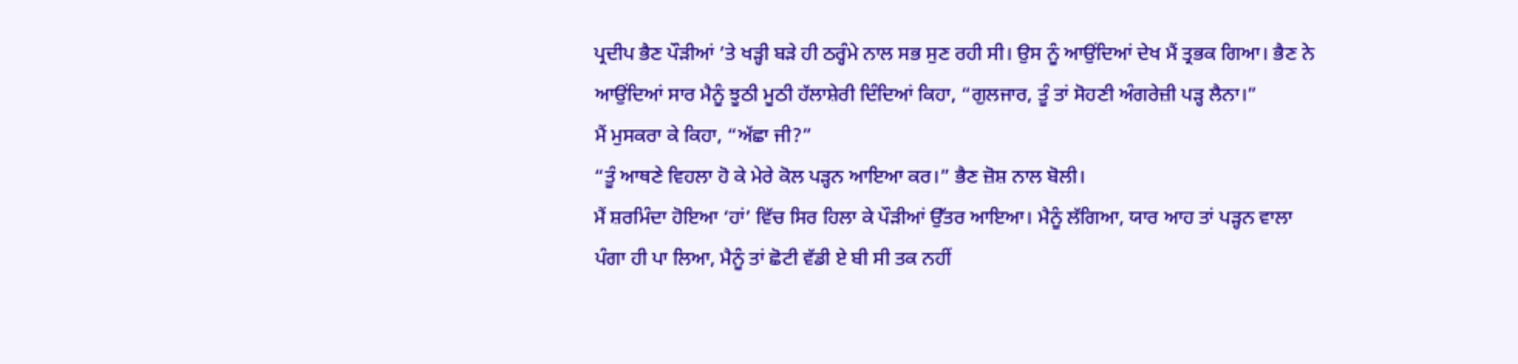ਪ੍ਰਦੀਪ ਭੈਣ ਪੌੜੀਆਂ ’ਤੇ ਖੜ੍ਹੀ ਬੜੇ ਹੀ ਠਰ੍ਹੰਮੇ ਨਾਲ ਸਭ ਸੁਣ ਰਹੀ ਸੀ। ਉਸ ਨੂੰ ਆਉਂਦਿਆਂ ਦੇਖ ਮੈਂ ਤ੍ਰਭਕ ਗਿਆ। ਭੈਣ ਨੇ ਆਉਂਦਿਆਂ ਸਾਰ ਮੈਨੂੰ ਝੂਠੀ ਮੂਠੀ ਹੱਲਾਸ਼ੇਰੀ ਦਿੰਦਿਆਂ ਕਿਹਾ, “ਗੁਲਜਾਰ, ਤੂੰ ਤਾਂ ਸੋਹਣੀ ਅੰਗਰੇਜ਼ੀ ਪੜ੍ਹ ਲੈਨਾ।”
ਮੈਂ ਮੁਸਕਰਾ ਕੇ ਕਿਹਾ, “ਅੱਛਾ ਜੀ?”
“ਤੂੰ ਆਥਣੇ ਵਿਹਲਾ ਹੋ ਕੇ ਮੇਰੇ ਕੋਲ ਪੜ੍ਹਨ ਆਇਆ ਕਰ।” ਭੈਣ ਜ਼ੋਸ਼ ਨਾਲ ਬੋਲੀ।
ਮੈਂ ਸ਼ਰਮਿੰਦਾ ਹੋਇਆ ‘ਹਾਂ’ ਵਿੱਚ ਸਿਰ ਹਿਲਾ ਕੇ ਪੌੜੀਆਂ ਉੱਤਰ ਆਇਆ। ਮੈਨੂੰ ਲੱਗਿਆ, ਯਾਰ ਆਹ ਤਾਂ ਪੜ੍ਹਨ ਵਾਲਾ ਪੰਗਾ ਹੀ ਪਾ ਲਿਆ, ਮੈਨੂੰ ਤਾਂ ਛੋਟੀ ਵੱਡੀ ਏ ਬੀ ਸੀ ਤਕ ਨਹੀਂ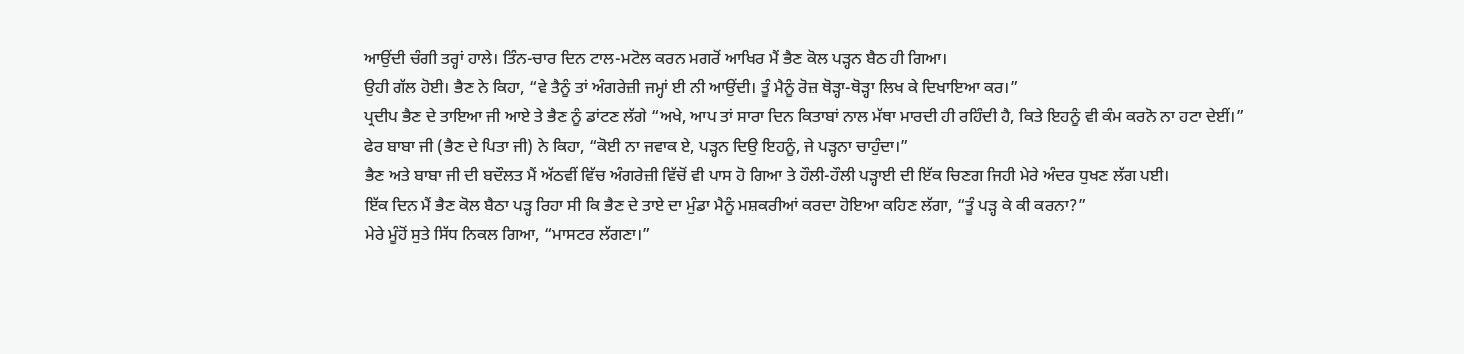ਆਉਂਦੀ ਚੰਗੀ ਤਰ੍ਹਾਂ ਹਾਲੇ। ਤਿੰਨ-ਚਾਰ ਦਿਨ ਟਾਲ-ਮਟੋਲ ਕਰਨ ਮਗਰੋਂ ਆਖਿਰ ਮੈਂ ਭੈਣ ਕੋਲ ਪੜ੍ਹਨ ਬੈਠ ਹੀ ਗਿਆ।
ਉਹੀ ਗੱਲ ਹੋਈ। ਭੈਣ ਨੇ ਕਿਹਾ, “ਵੇ ਤੈਨੂੰ ਤਾਂ ਅੰਗਰੇਜ਼ੀ ਜਮ੍ਹਾਂ ਈ ਨੀ ਆਉਂਦੀ। ਤੂੰ ਮੈਨੂੰ ਰੋਜ਼ ਥੋੜ੍ਹਾ-ਥੋੜ੍ਹਾ ਲਿਖ ਕੇ ਦਿਖਾਇਆ ਕਰ।”
ਪ੍ਰਦੀਪ ਭੈਣ ਦੇ ਤਾਇਆ ਜੀ ਆਏ ਤੇ ਭੈਣ ਨੂੰ ਡਾਂਟਣ ਲੱਗੇ “ਅਖੇ, ਆਪ ਤਾਂ ਸਾਰਾ ਦਿਨ ਕਿਤਾਬਾਂ ਨਾਲ ਮੱਥਾ ਮਾਰਦੀ ਹੀ ਰਹਿੰਦੀ ਹੈ, ਕਿਤੇ ਇਹਨੂੰ ਵੀ ਕੰਮ ਕਰਨੋ ਨਾ ਹਟਾ ਦੇਈਂ।”
ਫੇਰ ਬਾਬਾ ਜੀ (ਭੈਣ ਦੇ ਪਿਤਾ ਜੀ) ਨੇ ਕਿਹਾ, “ਕੋਈ ਨਾ ਜਵਾਕ ਏ, ਪੜ੍ਹਨ ਦਿਉ ਇਹਨੂੰ, ਜੇ ਪੜ੍ਹਨਾ ਚਾਹੁੰਦਾ।”
ਭੈਣ ਅਤੇ ਬਾਬਾ ਜੀ ਦੀ ਬਦੌਲਤ ਮੈਂ ਅੱਠਵੀਂ ਵਿੱਚ ਅੰਗਰੇਜ਼ੀ ਵਿੱਚੋਂ ਵੀ ਪਾਸ ਹੋ ਗਿਆ ਤੇ ਹੌਲੀ-ਹੌਲੀ ਪੜ੍ਹਾਈ ਦੀ ਇੱਕ ਚਿਣਗ ਜਿਹੀ ਮੇਰੇ ਅੰਦਰ ਧੁਖਣ ਲੱਗ ਪਈ।
ਇੱਕ ਦਿਨ ਮੈਂ ਭੈਣ ਕੋਲ ਬੈਠਾ ਪੜ੍ਹ ਰਿਹਾ ਸੀ ਕਿ ਭੈਣ ਦੇ ਤਾਏ ਦਾ ਮੁੰਡਾ ਮੈਨੂੰ ਮਸ਼ਕਰੀਆਂ ਕਰਦਾ ਹੋਇਆ ਕਹਿਣ ਲੱਗਾ, “ਤੂੰ ਪੜ੍ਹ ਕੇ ਕੀ ਕਰਨਾ?”
ਮੇਰੇ ਮੂੰਹੋਂ ਸੁਤੇ ਸਿੱਧ ਨਿਕਲ ਗਿਆ, “ਮਾਸਟਰ ਲੱਗਣਾ।”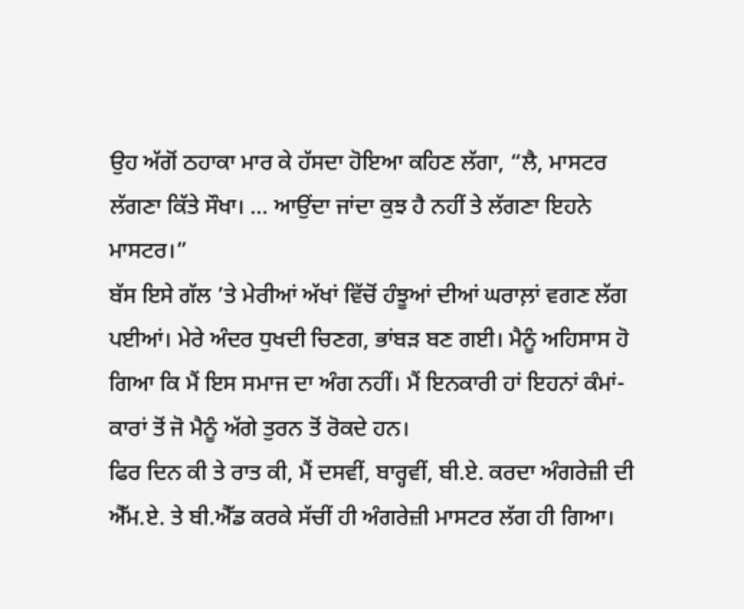ਉਹ ਅੱਗੋਂ ਠਹਾਕਾ ਮਾਰ ਕੇ ਹੱਸਦਾ ਹੋਇਆ ਕਹਿਣ ਲੱਗਾ, “ਲੈ, ਮਾਸਟਰ ਲੱਗਣਾ ਕਿੱਤੇ ਸੌਖਾ। ... ਆਉਂਦਾ ਜਾਂਦਾ ਕੁਝ ਹੈ ਨਹੀਂ ਤੇ ਲੱਗਣਾ ਇਹਨੇ ਮਾਸਟਰ।”
ਬੱਸ ਇਸੇ ਗੱਲ ’ਤੇ ਮੇਰੀਆਂ ਅੱਖਾਂ ਵਿੱਚੋਂ ਹੰਝੂਆਂ ਦੀਆਂ ਘਰਾਲ਼ਾਂ ਵਗਣ ਲੱਗ ਪਈਆਂ। ਮੇਰੇ ਅੰਦਰ ਧੁਖਦੀ ਚਿਣਗ, ਭਾਂਬੜ ਬਣ ਗਈ। ਮੈਨੂੰ ਅਹਿਸਾਸ ਹੋ ਗਿਆ ਕਿ ਮੈਂ ਇਸ ਸਮਾਜ ਦਾ ਅੰਗ ਨਹੀਂ। ਮੈਂ ਇਨਕਾਰੀ ਹਾਂ ਇਹਨਾਂ ਕੰਮਾਂ-ਕਾਰਾਂ ਤੋਂ ਜੋ ਮੈਨੂੰ ਅੱਗੇ ਤੁਰਨ ਤੋਂ ਰੋਕਦੇ ਹਨ।
ਫਿਰ ਦਿਨ ਕੀ ਤੇ ਰਾਤ ਕੀ, ਮੈਂ ਦਸਵੀਂ, ਬਾਰ੍ਹਵੀਂ, ਬੀ.ਏ. ਕਰਦਾ ਅੰਗਰੇਜ਼ੀ ਦੀ ਐੱਮ.ਏ. ਤੇ ਬੀ.ਐੱਡ ਕਰਕੇ ਸੱਚੀਂ ਹੀ ਅੰਗਰੇਜ਼ੀ ਮਾਸਟਰ ਲੱਗ ਹੀ ਗਿਆ।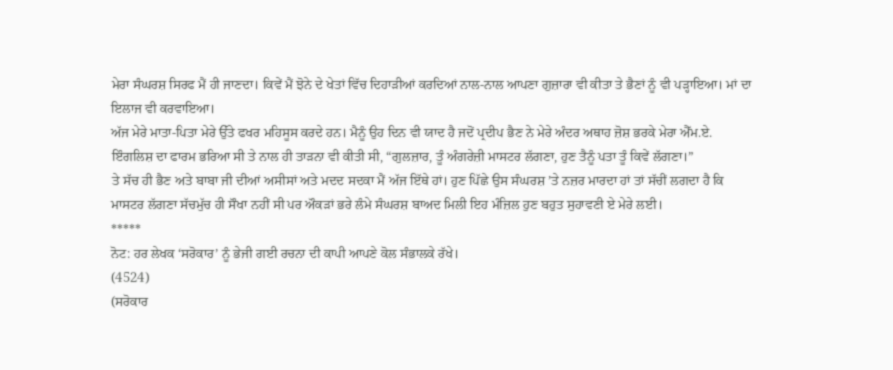ਮੇਰਾ ਸੰਘਰਸ਼ ਸਿਰਫ ਮੈਂ ਹੀ ਜਾਣਦਾ। ਕਿਵੇਂ ਮੈਂ ਝੋਨੇ ਦੇ ਖੇਤਾਂ ਵਿੱਚ ਦਿਹਾੜੀਆਂ ਕਰਦਿਆਂ ਨਾਲ-ਨਾਲ ਆਪਣਾ ਗੁਜ਼ਾਰਾ ਵੀ ਕੀਤਾ ਤੇ ਭੈਣਾਂ ਨੂੰ ਵੀ ਪੜ੍ਹਾਇਆ। ਮਾਂ ਦਾ ਇਲਾਜ ਵੀ ਕਰਵਾਇਆ।
ਅੱਜ ਮੇਰੇ ਮਾਤਾ-ਪਿਤਾ ਮੇਰੇ ਉੱਤੇ ਫਖਰ ਮਹਿਸੂਸ ਕਰਦੇ ਹਨ। ਮੈਨੂੰ ਉਹ ਦਿਨ ਵੀ ਯਾਦ ਹੈ ਜਦੋਂ ਪ੍ਰਦੀਪ ਭੈਣ ਨੇ ਮੇਰੇ ਅੰਦਰ ਅਥਾਹ ਜ਼ੋਸ਼ ਭਰਕੇ ਮੇਰਾ ਐੱਮ.ਏ. ਇੰਗਲਿਸ਼ ਦਾ ਫਾਰਮ ਭਰਿਆ ਸੀ ਤੇ ਨਾਲ ਹੀ ਤਾੜਨਾ ਵੀ ਕੀਤੀ ਸੀ, “ਗੁਲਜ਼ਾਰ, ਤੂੰ ਅੰਗਰੇਜ਼ੀ ਮਾਸਟਰ ਲੱਗਣਾ, ਹੁਣ ਤੈਨੂੰ ਪਤਾ ਤੂੰ ਕਿਵੇਂ ਲੱਗਣਾ।”
ਤੇ ਸੱਚ ਹੀ ਭੈਣ ਅਤੇ ਬਾਬਾ ਜੀ ਦੀਆਂ ਅਸੀਸਾਂ ਅਤੇ ਮਦਦ ਸਦਕਾ ਮੈਂ ਅੱਜ ਇੱਥੇ ਹਾਂ। ਹੁਣ ਪਿੱਛੇ ਉਸ ਸੰਘਰਸ਼ ’ਤੇ ਨਜ਼ਰ ਮਾਰਦਾ ਹਾਂ ਤਾਂ ਸੱਚੀਂ ਲਗਦਾ ਹੈ ਕਿ ਮਾਸਟਰ ਲੱਗਣਾ ਸੱਚਮੁੱਚ ਹੀ ਸੌਖਾ ਨਹੀਂ ਸੀ ਪਰ ਔਕੜਾਂ ਭਰੇ ਲੰਮੇ ਸੰਘਰਸ਼ ਬਾਅਦ ਮਿਲੀ ਇਹ ਮੰਜ਼ਿਲ ਹੁਣ ਬਹੁਤ ਸੁਹਾਵਣੀ ਏ ਮੇਰੇ ਲਈ।
*****
ਨੋਟ: ਹਰ ਲੇਖਕ ‘ਸਰੋਕਾਰ’ ਨੂੰ ਭੇਜੀ ਗਈ ਰਚਨਾ ਦੀ ਕਾਪੀ ਆਪਣੇ ਕੋਲ ਸੰਭਾਲਕੇ ਰੱਖੇ।
(4524)
(ਸਰੋਕਾਰ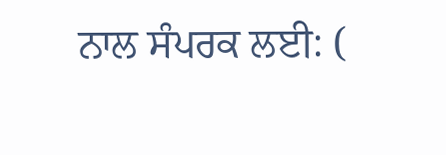ਨਾਲ ਸੰਪਰਕ ਲਈ: (